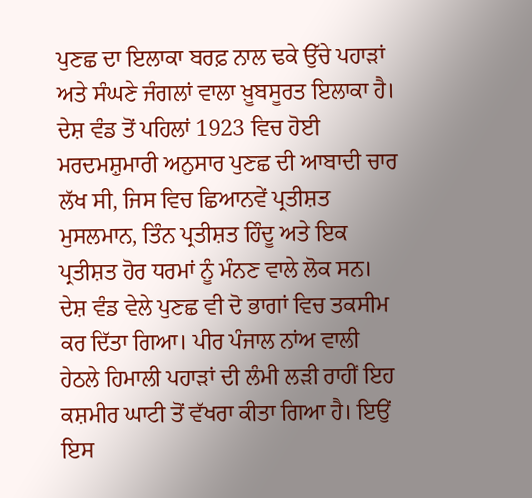ਪੁਣਛ ਦਾ ਇਲਾਕਾ ਬਰਫ਼ ਨਾਲ ਢਕੇ ਉੱਚੇ ਪਹਾੜਾਂ ਅਤੇ ਸੰਘਣੇ ਜੰਗਲਾਂ ਵਾਲਾ ਖ਼ੂਬਸੂਰਤ ਇਲਾਕਾ ਹੈ। ਦੇਸ਼ ਵੰਡ ਤੋਂ ਪਹਿਲਾਂ 1923 ਵਿਚ ਹੋਈ ਮਰਦਮਸ਼ੁਮਾਰੀ ਅਨੁਸਾਰ ਪੁਣਛ ਦੀ ਆਬਾਦੀ ਚਾਰ ਲੱਖ ਸੀ, ਜਿਸ ਵਿਚ ਛਿਆਨਵੇਂ ਪ੍ਰਤੀਸ਼ਤ ਮੁਸਲਮਾਨ, ਤਿੰਨ ਪ੍ਰਤੀਸ਼ਤ ਹਿੰਦੂ ਅਤੇ ਇਕ ਪ੍ਰਤੀਸ਼ਤ ਹੋਰ ਧਰਮਾਂ ਨੂੰ ਮੰਨਣ ਵਾਲੇ ਲੋਕ ਸਨ। ਦੇਸ਼ ਵੰਡ ਵੇਲੇ ਪੁਣਛ ਵੀ ਦੋ ਭਾਗਾਂ ਵਿਚ ਤਕਸੀਮ ਕਰ ਦਿੱਤਾ ਗਿਆ। ਪੀਰ ਪੰਜਾਲ ਨਾਂਅ ਵਾਲੀ ਹੇਠਲੇ ਹਿਮਾਲੀ ਪਹਾੜਾਂ ਦੀ ਲੰਮੀ ਲੜੀ ਰਾਹੀਂ ਇਹ ਕਸ਼ਮੀਰ ਘਾਟੀ ਤੋਂ ਵੱਖਰਾ ਕੀਤਾ ਗਿਆ ਹੈ। ਇਉਂ ਇਸ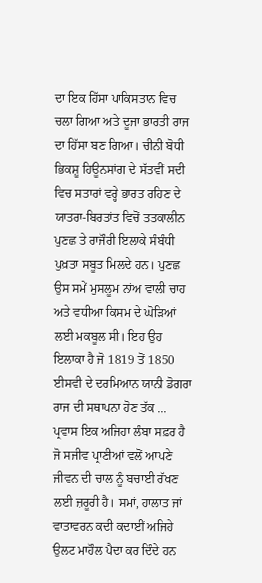ਦਾ ਇਕ ਹਿੱਸਾ ਪਾਕਿਸਤਾਨ ਵਿਚ ਚਲਾ ਗਿਆ ਅਤੇ ਦੂਜਾ ਭਾਰਤੀ ਰਾਜ ਦਾ ਹਿੱਸਾ ਬਣ ਗਿਆ। ਚੀਨੀ ਬੋਧੀ ਭਿਕਸ਼ੂ ਹਿਊਨਸਾਂਗ ਦੇ ਸੱਤਵੀਂ ਸਦੀ ਵਿਚ ਸਤਾਰਾਂ ਵਰ੍ਹੇ ਭਾਰਤ ਰਹਿਣ ਦੇ ਯਾਤਰਾ-ਬਿਰਤਾਂਤ ਵਿਚੋਂ ਤਤਕਾਲੀਨ ਪੁਣਛ ਤੇ ਰਾਜੌਰੀ ਇਲਾਕੇ ਸੰਬੰਧੀ ਪੁਖ਼ਤਾ ਸਬੂਤ ਮਿਲਦੇ ਹਨ। ਪੁਣਛ ਉਸ ਸਮੇਂ ਮੁਸਲੂਮ ਨਾਂਅ ਵਾਲੀ ਚਾਹ ਅਤੇ ਵਧੀਆ ਕਿਸਮ ਦੇ ਘੋੜਿਆਂ ਲਈ ਮਕਬੂਲ ਸੀ। ਇਹ ਉਹ ਇਲਾਕਾ ਹੈ ਜੋ 1819 ਤੋਂ 1850 ਈਸਵੀ ਦੇ ਦਰਮਿਆਨ ਯਾਨੀ ਡੋਗਰਾ ਰਾਜ ਦੀ ਸਥਾਪਨਾ ਹੋਣ ਤੱਕ ...
ਪ੍ਰਵਾਸ ਇਕ ਅਜਿਹਾ ਲੰਬਾ ਸਫ਼ਰ ਹੈ ਜੋ ਸਜੀਵ ਪ੍ਰਾਣੀਆਂ ਵਲੋਂ ਆਪਣੇ ਜੀਵਨ ਦੀ ਚਾਲ ਨੂੰ ਬਚਾਈ ਰੱਖਣ ਲਈ ਜ਼ਰੂਰੀ ਹੈ। ਸਮਾਂ, ਹਾਲਾਤ ਜਾਂ ਵਾਤਾਵਰਨ ਕਦੀ ਕਦਾਈਂ ਅਜਿਹੇ ਉਲਟ ਮਾਹੌਲ ਪੈਦਾ ਕਰ ਦਿੰਦੇ ਹਨ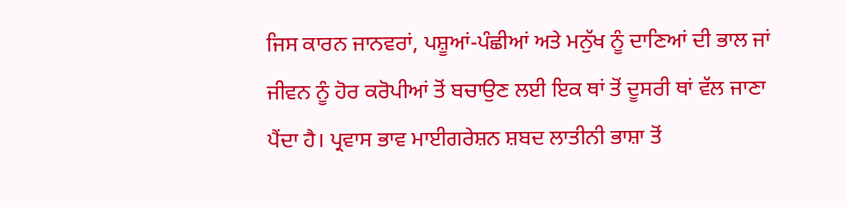ਜਿਸ ਕਾਰਨ ਜਾਨਵਰਾਂ, ਪਸ਼ੂਆਂ-ਪੰਛੀਆਂ ਅਤੇ ਮਨੁੱਖ ਨੂੰ ਦਾਣਿਆਂ ਦੀ ਭਾਲ ਜਾਂ ਜੀਵਨ ਨੂੰ ਹੋਰ ਕਰੋਪੀਆਂ ਤੋਂ ਬਚਾਉਣ ਲਈ ਇਕ ਥਾਂ ਤੋਂ ਦੂਸਰੀ ਥਾਂ ਵੱਲ ਜਾਣਾ ਪੈਂਦਾ ਹੈ। ਪ੍ਰਵਾਸ ਭਾਵ ਮਾਈਗਰੇਸ਼ਨ ਸ਼ਬਦ ਲਾਤੀਨੀ ਭਾਸ਼ਾ ਤੋਂ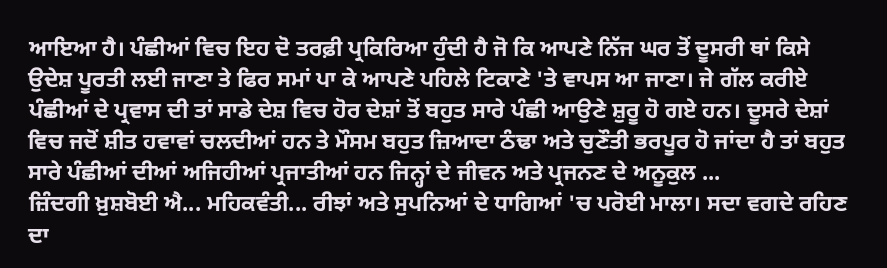ਆਇਆ ਹੈ। ਪੰਛੀਆਂ ਵਿਚ ਇਹ ਦੋ ਤਰਫ਼ੀ ਪ੍ਰਕਿਰਿਆ ਹੁੰਦੀ ਹੈ ਜੋ ਕਿ ਆਪਣੇ ਨਿੱਜ ਘਰ ਤੋਂ ਦੂਸਰੀ ਥਾਂ ਕਿਸੇ ਉਦੇਸ਼ ਪੂਰਤੀ ਲਈ ਜਾਣਾ ਤੇ ਫਿਰ ਸਮਾਂ ਪਾ ਕੇ ਆਪਣੇ ਪਹਿਲੇ ਟਿਕਾਣੇ 'ਤੇ ਵਾਪਸ ਆ ਜਾਣਾ। ਜੇ ਗੱਲ ਕਰੀਏ ਪੰਛੀਆਂ ਦੇ ਪ੍ਰਵਾਸ ਦੀ ਤਾਂ ਸਾਡੇ ਦੇਸ਼ ਵਿਚ ਹੋਰ ਦੇਸ਼ਾਂ ਤੋਂ ਬਹੁਤ ਸਾਰੇ ਪੰਛੀ ਆਉਣੇ ਸ਼ੁਰੂ ਹੋ ਗਏ ਹਨ। ਦੂਸਰੇ ਦੇਸ਼ਾਂ ਵਿਚ ਜਦੋਂ ਸ਼ੀਤ ਹਵਾਵਾਂ ਚਲਦੀਆਂ ਹਨ ਤੇ ਮੌਸਮ ਬਹੁਤ ਜ਼ਿਆਦਾ ਠੰਢਾ ਅਤੇ ਚੁਣੌਤੀ ਭਰਪੂਰ ਹੋ ਜਾਂਦਾ ਹੈ ਤਾਂ ਬਹੁਤ ਸਾਰੇ ਪੰਛੀਆਂ ਦੀਆਂ ਅਜਿਹੀਆਂ ਪ੍ਰਜਾਤੀਆਂ ਹਨ ਜਿਨ੍ਹਾਂ ਦੇ ਜੀਵਨ ਅਤੇ ਪ੍ਰਜਨਣ ਦੇ ਅਨੂਕੁਲ ...
ਜ਼ਿੰਦਗੀ ਖ਼ੁਸ਼ਬੋਈ ਐ... ਮਹਿਕਵੰਤੀ... ਰੀਝਾਂ ਅਤੇ ਸੁਪਨਿਆਂ ਦੇ ਧਾਗਿਆਂ 'ਚ ਪਰੋਈ ਮਾਲਾ। ਸਦਾ ਵਗਦੇ ਰਹਿਣ ਦਾ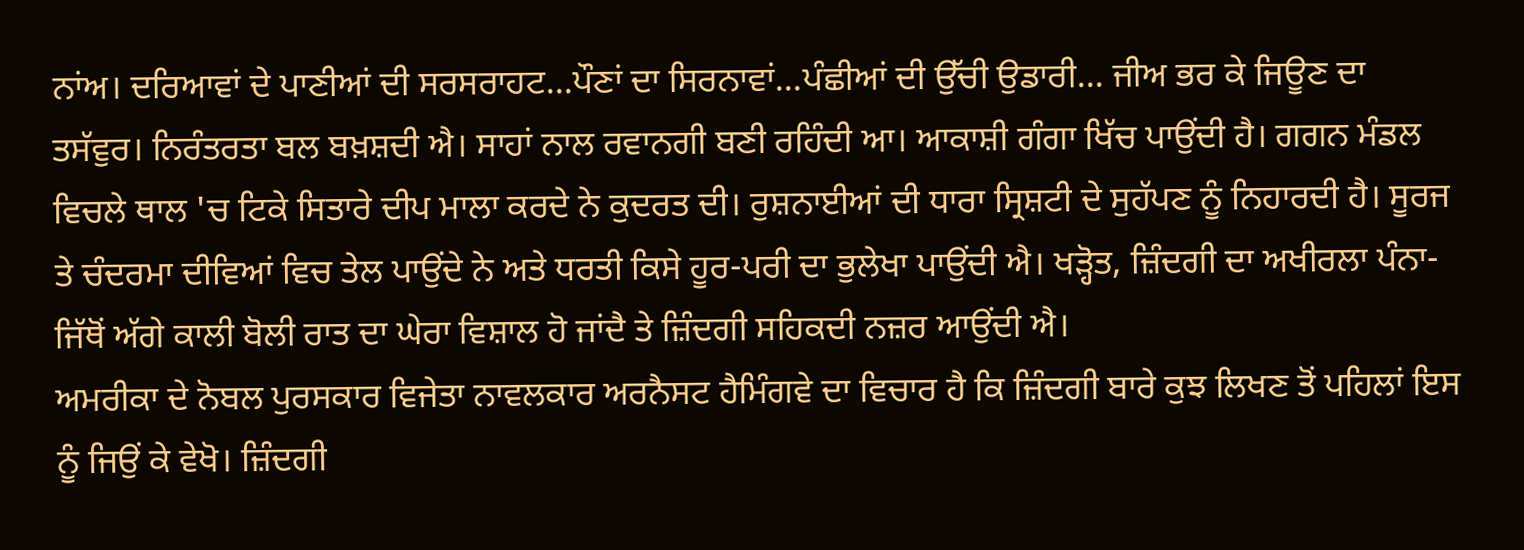ਨਾਂਅ। ਦਰਿਆਵਾਂ ਦੇ ਪਾਣੀਆਂ ਦੀ ਸਰਸਰਾਹਟ...ਪੌਣਾਂ ਦਾ ਸਿਰਨਾਵਾਂ...ਪੰਛੀਆਂ ਦੀ ਉੱਚੀ ਉਡਾਰੀ... ਜੀਅ ਭਰ ਕੇ ਜਿਊਣ ਦਾ ਤਸੱਵੁਰ। ਨਿਰੰਤਰਤਾ ਬਲ ਬਖ਼ਸ਼ਦੀ ਐ। ਸਾਹਾਂ ਨਾਲ ਰਵਾਨਗੀ ਬਣੀ ਰਹਿੰਦੀ ਆ। ਆਕਾਸ਼ੀ ਗੰਗਾ ਖਿੱਚ ਪਾਉਂਦੀ ਹੈ। ਗਗਨ ਮੰਡਲ ਵਿਚਲੇ ਥਾਲ 'ਚ ਟਿਕੇ ਸਿਤਾਰੇ ਦੀਪ ਮਾਲਾ ਕਰਦੇ ਨੇ ਕੁਦਰਤ ਦੀ। ਰੁਸ਼ਨਾਈਆਂ ਦੀ ਧਾਰਾ ਸ੍ਰਿਸ਼ਟੀ ਦੇ ਸੁਹੱਪਣ ਨੂੰ ਨਿਹਾਰਦੀ ਹੈ। ਸੂਰਜ ਤੇ ਚੰਦਰਮਾ ਦੀਵਿਆਂ ਵਿਚ ਤੇਲ ਪਾਉਂਦੇ ਨੇ ਅਤੇ ਧਰਤੀ ਕਿਸੇ ਹੂਰ-ਪਰੀ ਦਾ ਭੁਲੇਖਾ ਪਾਉਂਦੀ ਐ। ਖੜ੍ਹੋਤ, ਜ਼ਿੰਦਗੀ ਦਾ ਅਖੀਰਲਾ ਪੰਨਾ- ਜਿੱਥੋਂ ਅੱਗੇ ਕਾਲੀ ਬੋਲੀ ਰਾਤ ਦਾ ਘੇਰਾ ਵਿਸ਼ਾਲ ਹੋ ਜਾਂਦੈ ਤੇ ਜ਼ਿੰਦਗੀ ਸਹਿਕਦੀ ਨਜ਼ਰ ਆਉਂਦੀ ਐ।
ਅਮਰੀਕਾ ਦੇ ਨੋਬਲ ਪੁਰਸਕਾਰ ਵਿਜੇਤਾ ਨਾਵਲਕਾਰ ਅਰਨੈਸਟ ਹੈਮਿੰਗਵੇ ਦਾ ਵਿਚਾਰ ਹੈ ਕਿ ਜ਼ਿੰਦਗੀ ਬਾਰੇ ਕੁਝ ਲਿਖਣ ਤੋਂ ਪਹਿਲਾਂ ਇਸ ਨੂੰ ਜਿਉਂ ਕੇ ਵੇਖੋ। ਜ਼ਿੰਦਗੀ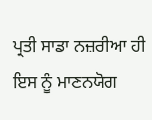ਪ੍ਰਤੀ ਸਾਡਾ ਨਜ਼ਰੀਆ ਹੀ ਇਸ ਨੂੰ ਮਾਣਨਯੋਗ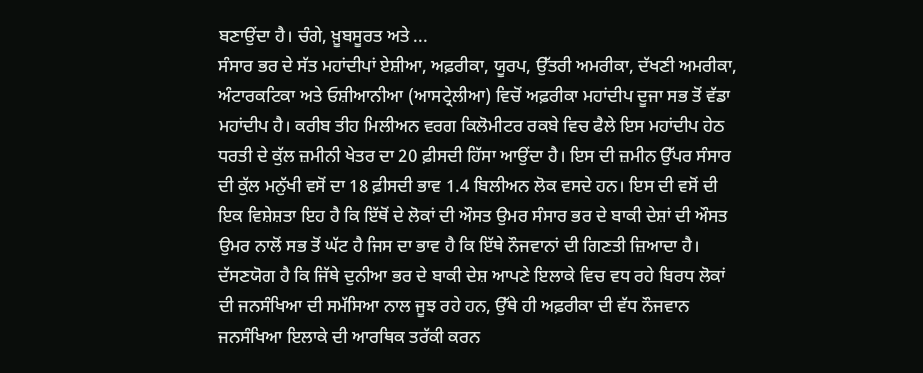ਬਣਾਉਂਦਾ ਹੈ। ਚੰਗੇ, ਖ਼ੂਬਸੂਰਤ ਅਤੇ ...
ਸੰਸਾਰ ਭਰ ਦੇ ਸੱਤ ਮਹਾਂਦੀਪਾਂ ਏਸ਼ੀਆ, ਅਫ਼ਰੀਕਾ, ਯੂਰਪ, ਉੱਤਰੀ ਅਮਰੀਕਾ, ਦੱਖਣੀ ਅਮਰੀਕਾ, ਅੰਟਾਰਕਟਿਕਾ ਅਤੇ ਓਸ਼ੀਆਨੀਆ (ਆਸਟ੍ਰੇਲੀਆ) ਵਿਚੋਂ ਅਫ਼ਰੀਕਾ ਮਹਾਂਦੀਪ ਦੂਜਾ ਸਭ ਤੋਂ ਵੱਡਾ ਮਹਾਂਦੀਪ ਹੈ। ਕਰੀਬ ਤੀਹ ਮਿਲੀਅਨ ਵਰਗ ਕਿਲੋਮੀਟਰ ਰਕਬੇ ਵਿਚ ਫੈਲੇ ਇਸ ਮਹਾਂਦੀਪ ਹੇਠ ਧਰਤੀ ਦੇ ਕੁੱਲ ਜ਼ਮੀਨੀ ਖੇਤਰ ਦਾ 20 ਫ਼ੀਸਦੀ ਹਿੱਸਾ ਆਉਂਦਾ ਹੈ। ਇਸ ਦੀ ਜ਼ਮੀਨ ਉੱਪਰ ਸੰਸਾਰ ਦੀ ਕੁੱਲ ਮਨੁੱਖੀ ਵਸੋਂ ਦਾ 18 ਫ਼ੀਸਦੀ ਭਾਵ 1.4 ਬਿਲੀਅਨ ਲੋਕ ਵਸਦੇ ਹਨ। ਇਸ ਦੀ ਵਸੋਂ ਦੀ ਇਕ ਵਿਸ਼ੇਸ਼ਤਾ ਇਹ ਹੈ ਕਿ ਇੱਥੋਂ ਦੇ ਲੋਕਾਂ ਦੀ ਔਸਤ ਉਮਰ ਸੰਸਾਰ ਭਰ ਦੇ ਬਾਕੀ ਦੇਸ਼ਾਂ ਦੀ ਔਸਤ ਉਮਰ ਨਾਲੋਂ ਸਭ ਤੋਂ ਘੱਟ ਹੈ ਜਿਸ ਦਾ ਭਾਵ ਹੈ ਕਿ ਇੱਥੇ ਨੌਜਵਾਨਾਂ ਦੀ ਗਿਣਤੀ ਜ਼ਿਆਦਾ ਹੈ। ਦੱਸਣਯੋਗ ਹੈ ਕਿ ਜਿੱਥੇ ਦੁਨੀਆ ਭਰ ਦੇ ਬਾਕੀ ਦੇਸ਼ ਆਪਣੇ ਇਲਾਕੇ ਵਿਚ ਵਧ ਰਹੇ ਬਿਰਧ ਲੋਕਾਂ ਦੀ ਜਨਸੰਖਿਆ ਦੀ ਸਮੱਸਿਆ ਨਾਲ ਜੂਝ ਰਹੇ ਹਨ, ਉੱਥੇ ਹੀ ਅਫ਼ਰੀਕਾ ਦੀ ਵੱਧ ਨੌਜਵਾਨ ਜਨਸੰਖਿਆ ਇਲਾਕੇ ਦੀ ਆਰਥਿਕ ਤਰੱਕੀ ਕਰਨ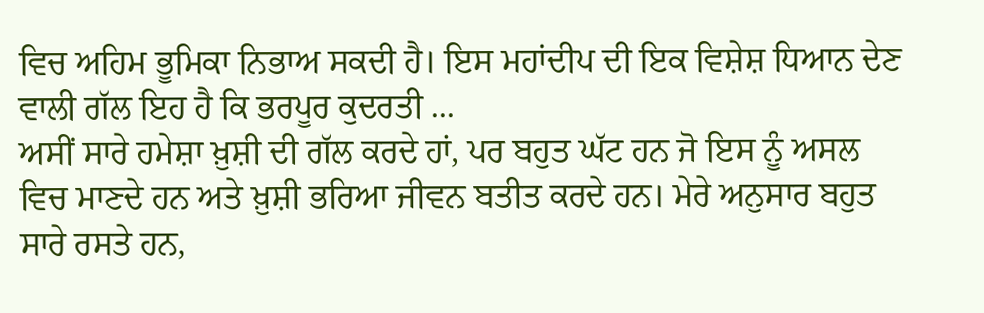ਵਿਚ ਅਹਿਮ ਭੂਮਿਕਾ ਨਿਭਾਅ ਸਕਦੀ ਹੈ। ਇਸ ਮਹਾਂਦੀਪ ਦੀ ਇਕ ਵਿਸ਼ੇਸ਼ ਧਿਆਨ ਦੇਣ ਵਾਲੀ ਗੱਲ ਇਹ ਹੈ ਕਿ ਭਰਪੂਰ ਕੁਦਰਤੀ ...
ਅਸੀਂ ਸਾਰੇ ਹਮੇਸ਼ਾ ਖ਼ੁਸ਼ੀ ਦੀ ਗੱਲ ਕਰਦੇ ਹਾਂ, ਪਰ ਬਹੁਤ ਘੱਟ ਹਨ ਜੋ ਇਸ ਨੂੰ ਅਸਲ ਵਿਚ ਮਾਣਦੇ ਹਨ ਅਤੇ ਖ਼ੁਸ਼ੀ ਭਰਿਆ ਜੀਵਨ ਬਤੀਤ ਕਰਦੇ ਹਨ। ਮੇਰੇ ਅਨੁਸਾਰ ਬਹੁਤ ਸਾਰੇ ਰਸਤੇ ਹਨ,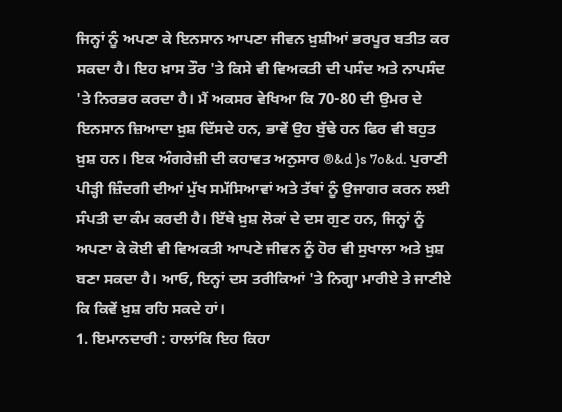ਜਿਨ੍ਹਾਂ ਨੂੰ ਅਪਣਾ ਕੇ ਇਨਸਾਨ ਆਪਣਾ ਜੀਵਨ ਖ਼ੁਸ਼ੀਆਂ ਭਰਪੂਰ ਬਤੀਤ ਕਰ ਸਕਦਾ ਹੈ। ਇਹ ਖ਼ਾਸ ਤੌਰ 'ਤੇ ਕਿਸੇ ਵੀ ਵਿਅਕਤੀ ਦੀ ਪਸੰਦ ਅਤੇ ਨਾਪਸੰਦ 'ਤੇ ਨਿਰਭਰ ਕਰਦਾ ਹੈ। ਮੈਂ ਅਕਸਰ ਵੇਖਿਆ ਕਿ 70-80 ਦੀ ਉਮਰ ਦੇ ਇਨਸਾਨ ਜ਼ਿਆਦਾ ਖ਼ੁਸ਼ ਦਿੱਸਦੇ ਹਨ, ਭਾਵੇਂ ਉਹ ਬੁੱਢੇ ਹਨ ਫਿਰ ਵੀ ਬਹੁਤ ਖ਼ੁਸ਼ ਹਨ। ਇਕ ਅੰਗਰੇਜ਼ੀ ਦੀ ਕਹਾਵਤ ਅਨੁਸਾਰ ®&d }s 7o&d. ਪੁਰਾਣੀ ਪੀੜ੍ਹੀ ਜ਼ਿੰਦਗੀ ਦੀਆਂ ਮੁੱਖ ਸਮੱਸਿਆਵਾਂ ਅਤੇ ਤੱਥਾਂ ਨੂੰ ਉਜਾਗਰ ਕਰਨ ਲਈ ਸੰਪਤੀ ਦਾ ਕੰਮ ਕਰਦੀ ਹੈ। ਇੱਥੇ ਖ਼ੁਸ਼ ਲੋਕਾਂ ਦੇ ਦਸ ਗੁਣ ਹਨ, ਜਿਨ੍ਹਾਂ ਨੂੰ ਅਪਣਾ ਕੇ ਕੋਈ ਵੀ ਵਿਅਕਤੀ ਆਪਣੇ ਜੀਵਨ ਨੂੰ ਹੋਰ ਵੀ ਸੁਖਾਲਾ ਅਤੇ ਖ਼ੁਸ਼ ਬਣਾ ਸਕਦਾ ਹੈ। ਆਓ, ਇਨ੍ਹਾਂ ਦਸ ਤਰੀਕਿਆਂ 'ਤੇ ਨਿਗ੍ਹਾ ਮਾਰੀਏ ਤੇ ਜਾਣੀਏ ਕਿ ਕਿਵੇਂ ਖ਼ੁਸ਼ ਰਹਿ ਸਕਦੇ ਹਾਂ।
1. ਇਮਾਨਦਾਰੀ : ਹਾਲਾਂਕਿ ਇਹ ਕਿਹਾ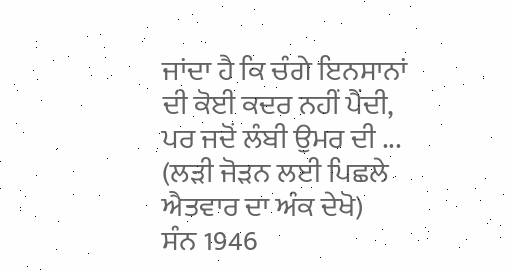ਜਾਂਦਾ ਹੈ ਕਿ ਚੰਗੇ ਇਨਸਾਨਾਂ ਦੀ ਕੋਈ ਕਦਰ ਨਹੀਂ ਪੈਂਦੀ, ਪਰ ਜਦੋਂ ਲੰਬੀ ਉਮਰ ਦੀ ...
(ਲੜੀ ਜੋੜਨ ਲਈ ਪਿਛਲੇ ਐਤਵਾਰ ਦਾ ਅੰਕ ਦੇਖੋ)
ਸੰਨ 1946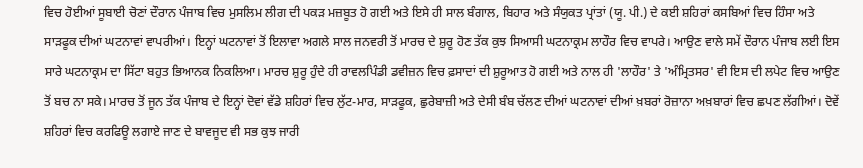ਵਿਚ ਹੋਈਆਂ ਸੂਬਾਈ ਚੋਣਾਂ ਦੌਰਾਨ ਪੰਜਾਬ ਵਿਚ ਮੁਸਲਿਮ ਲੀਗ ਦੀ ਪਕੜ ਮਜ਼ਬੂਤ ਹੋ ਗਈ ਅਤੇ ਇਸੇ ਹੀ ਸਾਲ ਬੰਗਾਲ, ਬਿਹਾਰ ਅਤੇ ਸੰਯੁਕਤ ਪ੍ਰਾਂਤਾਂ (ਯੂ. ਪੀ.) ਦੇ ਕਈ ਸ਼ਹਿਰਾਂ ਕਸਬਿਆਂ ਵਿਚ ਹਿੰਸਾ ਅਤੇ ਸਾੜਫੂਕ ਦੀਆਂ ਘਟਨਾਵਾਂ ਵਾਪਰੀਆਂ। ਇਨ੍ਹਾਂ ਘਟਨਾਵਾਂ ਤੋਂ ਇਲਾਵਾ ਅਗਲੇ ਸਾਲ ਜਨਵਰੀ ਤੋਂ ਮਾਰਚ ਦੇ ਸ਼ੁਰੂ ਹੋਣ ਤੱਕ ਕੁਝ ਸਿਆਸੀ ਘਟਨਾਕ੍ਰਮ ਲਾਹੌਰ ਵਿਚ ਵਾਪਰੇ। ਆਉਣ ਵਾਲੇ ਸਮੇਂ ਦੌਰਾਨ ਪੰਜਾਬ ਲਈ ਇਸ ਸਾਰੇ ਘਟਨਾਕ੍ਰਮ ਦਾ ਸਿੱਟਾ ਬਹੁਤ ਭਿਆਨਕ ਨਿਕਲਿਆ। ਮਾਰਚ ਸ਼ੁਰੂ ਹੁੰਦੇ ਹੀ ਰਾਵਲਪਿੰਡੀ ਡਵੀਜ਼ਨ ਵਿਚ ਫ਼ਸਾਦਾਂ ਦੀ ਸ਼ੁਰੂਆਤ ਹੋ ਗਈ ਅਤੇ ਨਾਲ ਹੀ 'ਲਾਹੌਰ' ਤੇ 'ਅੰਮ੍ਰਿਤਸਰ' ਵੀ ਇਸ ਦੀ ਲਪੇਟ ਵਿਚ ਆਉਣ ਤੋਂ ਬਚ ਨਾ ਸਕੇ। ਮਾਰਚ ਤੋਂ ਜੂਨ ਤੱਕ ਪੰਜਾਬ ਦੇ ਇਨ੍ਹਾਂ ਦੋਵਾਂ ਵੱਡੇ ਸ਼ਹਿਰਾਂ ਵਿਚ ਲੁੱਟ-ਮਾਰ, ਸਾੜਫੂਕ, ਛੁਰੇਬਾਜ਼ੀ ਅਤੇ ਦੇਸੀ ਬੰਬ ਚੱਲਣ ਦੀਆਂ ਘਟਨਾਵਾਂ ਦੀਆਂ ਖ਼ਬਰਾਂ ਰੋਜ਼ਾਨਾ ਅਖ਼ਬਾਰਾਂ ਵਿਚ ਛਪਣ ਲੱਗੀਆਂ। ਦੋਵੇਂ ਸ਼ਹਿਰਾਂ ਵਿਚ ਕਰਫਿਊ ਲਗਾਏ ਜਾਣ ਦੇ ਬਾਵਜੂਦ ਵੀ ਸਭ ਕੁਝ ਜਾਰੀ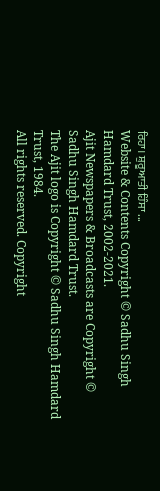ਰਿਹਾ। ਸ਼ੁਰੂਆਤੀ ਹਿੰਸਾ ...
Website & Contents Copyright © Sadhu Singh Hamdard Trust, 2002-2021.
Ajit Newspapers & Broadcasts are Copyright © Sadhu Singh Hamdard Trust.
The Ajit logo is Copyright © Sadhu Singh Hamdard Trust, 1984.
All rights reserved. Copyright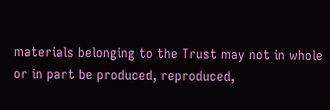materials belonging to the Trust may not in whole or in part be produced, reproduced,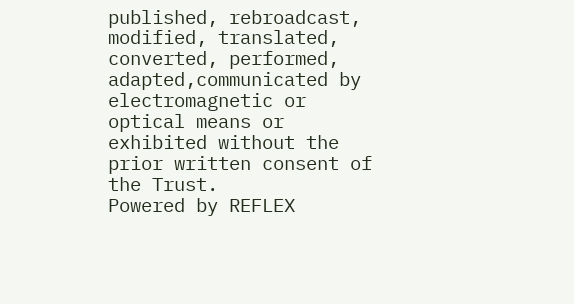published, rebroadcast, modified, translated, converted, performed, adapted,communicated by electromagnetic or optical means or exhibited without the prior written consent of the Trust.
Powered by REFLEX